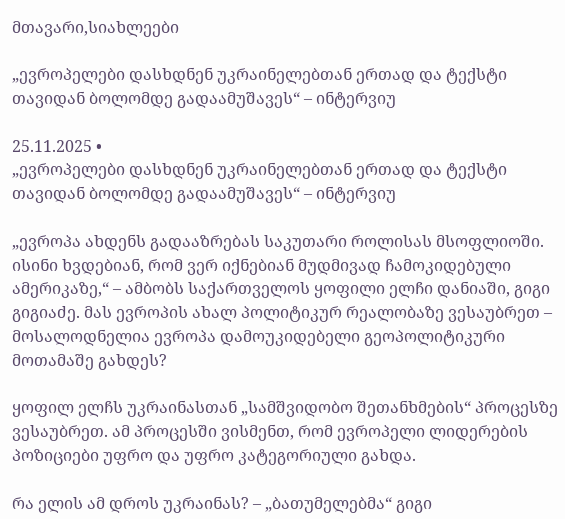მთავარი,სიახლეები

„ევროპელები დასხდნენ უკრაინელებთან ერთად და ტექსტი თავიდან ბოლომდე გადაამუშავეს“ – ინტერვიუ

25.11.2025 •
„ევროპელები დასხდნენ უკრაინელებთან ერთად და ტექსტი თავიდან ბოლომდე გადაამუშავეს“ – ინტერვიუ

„ევროპა ახდენს გადააზრებას საკუთარი როლისას მსოფლიოში. ისინი ხვდებიან, რომ ვერ იქნებიან მუდმივად ჩამოკიდებული ამერიკაზე,“ – ამბობს საქართველოს ყოფილი ელჩი დანიაში, გიგი გიგიაძე. მას ევროპის ახალ პოლიტიკურ რეალობაზე ვესაუბრეთ – მოსალოდნელია ევროპა დამოუკიდებელი გეოპოლიტიკური მოთამაშე გახდეს?

ყოფილ ელჩს უკრაინასთან „სამშვიდობო შეთანხმების“ პროცესზე ვესაუბრეთ. ამ პროცესში ვისმენთ, რომ ევროპელი ლიდერების პოზიციები უფრო და უფრო კატეგორიული გახდა.

რა ელის ამ დროს უკრაინას? – „ბათუმელებმა“ გიგი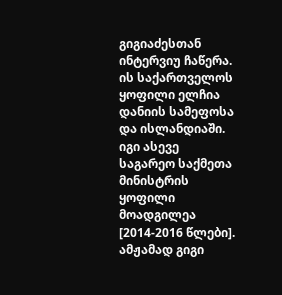გიგიაძესთან ინტერვიუ ჩაწერა. ის საქართველოს ყოფილი ელჩია დანიის სამეფოსა და ისლანდიაში. იგი ასევე საგარეო საქმეთა მინისტრის ყოფილი მოადგილეა [2014-2016 წლები]. ამჟამად გიგი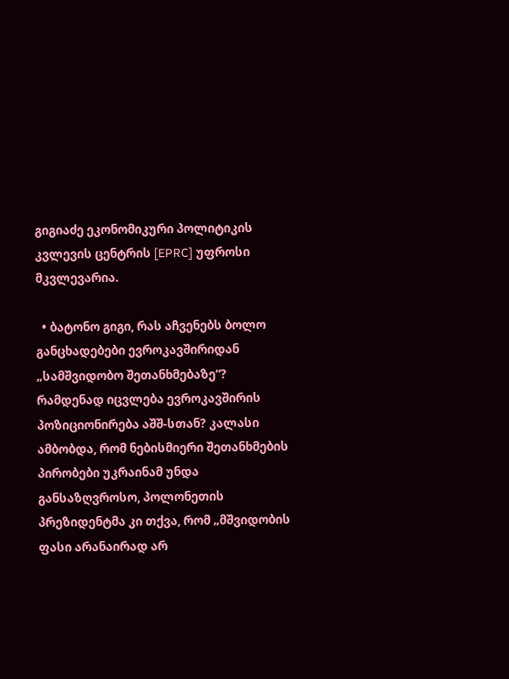გიგიაძე ეკონომიკური პოლიტიკის კვლევის ცენტრის [EPRC] უფროსი მკვლევარია.

  • ბატონო გიგი, რას აჩვენებს ბოლო განცხადებები ევროკავშირიდან „სამშვიდობო შეთანხმებაზე“? რამდენად იცვლება ევროკავშირის პოზიციონირება აშშ-სთან? კალასი ამბობდა, რომ ნებისმიერი შეთანხმების პირობები უკრაინამ უნდა განსაზღვროსო, პოლონეთის პრეზიდენტმა კი თქვა, რომ „მშვიდობის ფასი არანაირად არ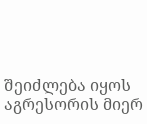შეიძლება იყოს აგრესორის მიერ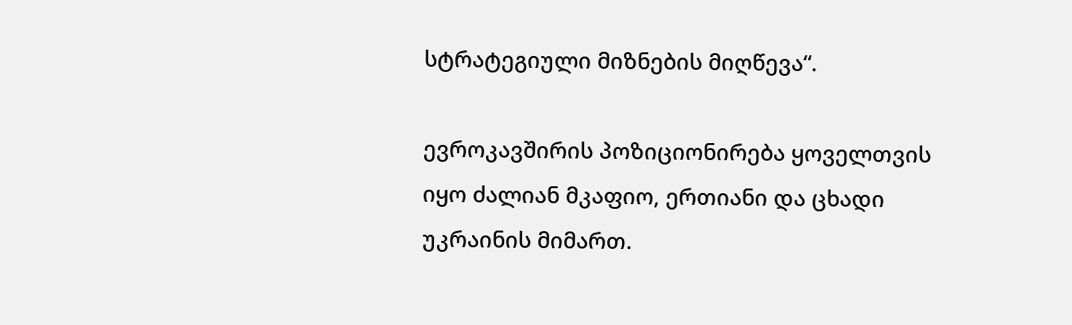სტრატეგიული მიზნების მიღწევა“.

ევროკავშირის პოზიციონირება ყოველთვის იყო ძალიან მკაფიო, ერთიანი და ცხადი უკრაინის მიმართ.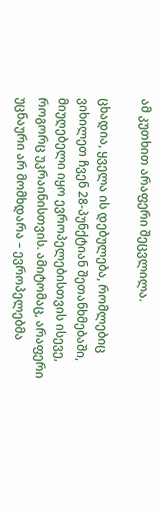ამ კუთხით არაფერი შეცვლილა.

ცხადია, ყველა ის დებულება, რომლებიც ვიხილეთ ჩვენ 28-პუნქტიან შეთანხმებაში, მიუღებელი იყო ევროპელებისთვის ისევე, როგორც უკრაინისთვის. ამიტომაც, არაფერი უცნაური არ მომხდარა – ევროპელებმა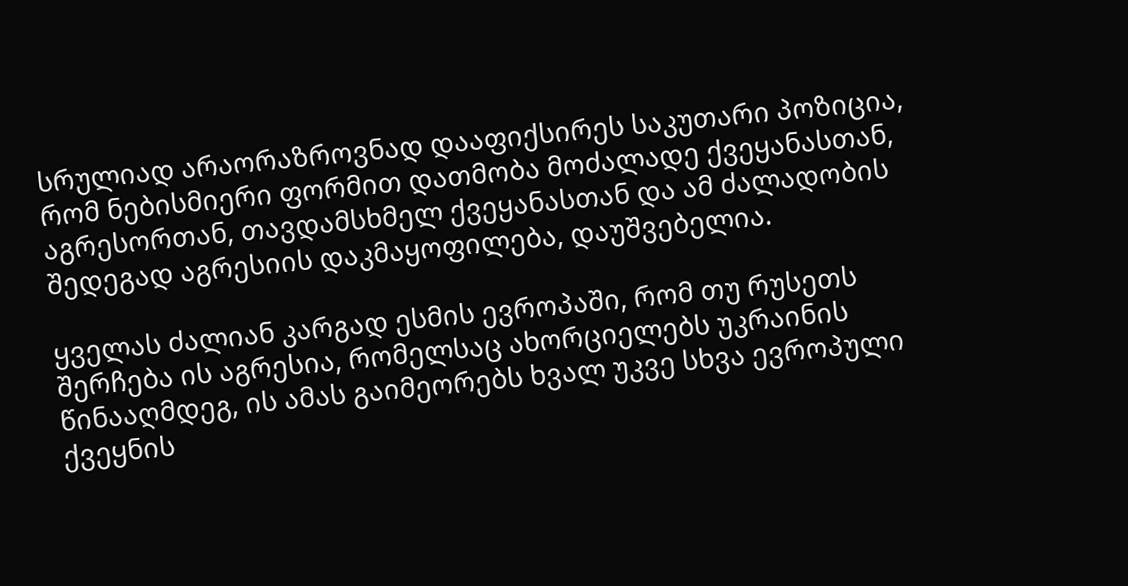სრულიად არაორაზროვნად დააფიქსირეს საკუთარი პოზიცია, რომ ნებისმიერი ფორმით დათმობა მოძალადე ქვეყანასთან, აგრესორთან, თავდამსხმელ ქვეყანასთან და ამ ძალადობის შედეგად აგრესიის დაკმაყოფილება, დაუშვებელია.

ყველას ძალიან კარგად ესმის ევროპაში, რომ თუ რუსეთს შერჩება ის აგრესია, რომელსაც ახორციელებს უკრაინის წინააღმდეგ, ის ამას გაიმეორებს ხვალ უკვე სხვა ევროპული ქვეყნის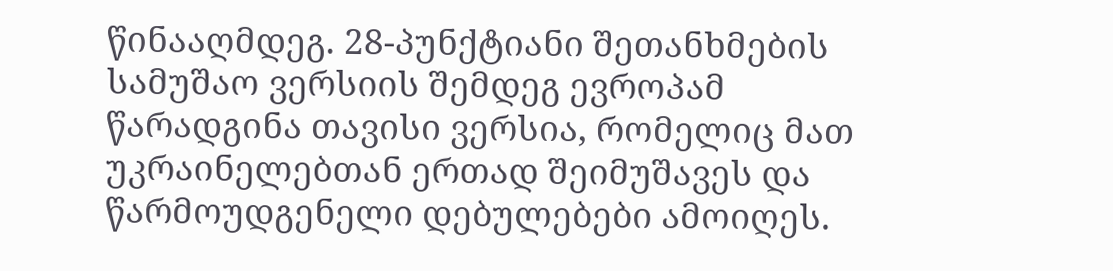წინააღმდეგ. 28-პუნქტიანი შეთანხმების სამუშაო ვერსიის შემდეგ ევროპამ წარადგინა თავისი ვერსია, რომელიც მათ უკრაინელებთან ერთად შეიმუშავეს და წარმოუდგენელი დებულებები ამოიღეს.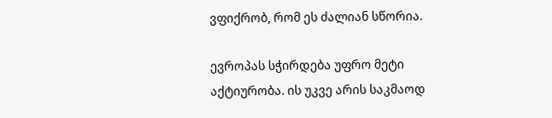ვფიქრობ, რომ ეს ძალიან სწორია.

ევროპას სჭირდება უფრო მეტი აქტიურობა. ის უკვე არის საკმაოდ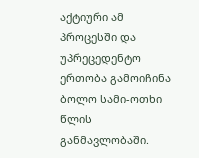აქტიური ამ პროცესში და უპრეცედენტო ერთობა გამოიჩინა ბოლო სამი-ოთხი წლის განმავლობაში.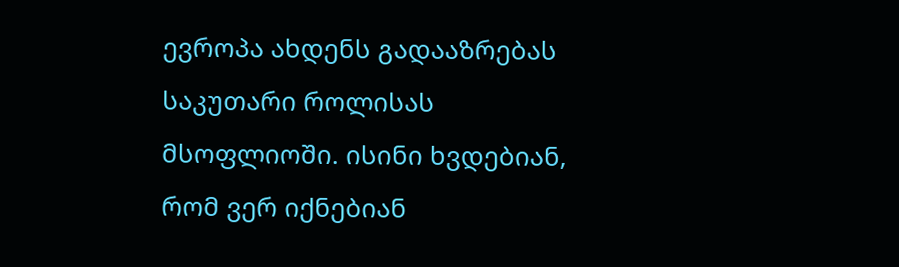ევროპა ახდენს გადააზრებას საკუთარი როლისას მსოფლიოში. ისინი ხვდებიან, რომ ვერ იქნებიან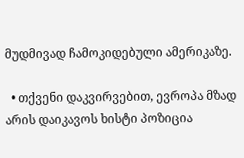მუდმივად ჩამოკიდებული ამერიკაზე.

  • თქვენი დაკვირვებით, ევროპა მზად არის დაიკავოს ხისტი პოზიცია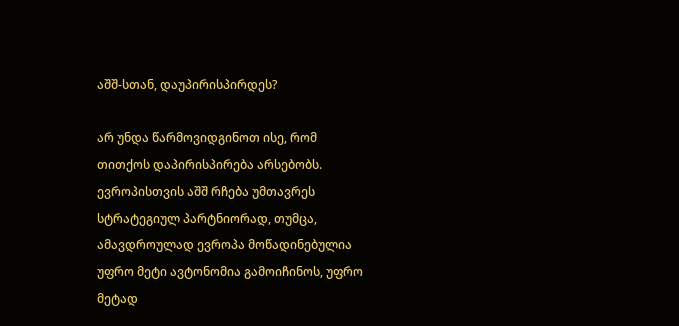აშშ-სთან, დაუპირისპირდეს?

არ უნდა წარმოვიდგინოთ ისე, რომ თითქოს დაპირისპირება არსებობს. ევროპისთვის აშშ რჩება უმთავრეს სტრატეგიულ პარტნიორად, თუმცა, ამავდროულად ევროპა მოწადინებულია უფრო მეტი ავტონომია გამოიჩინოს, უფრო მეტად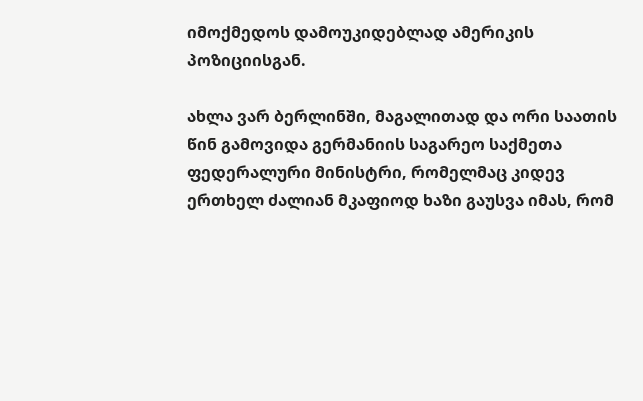იმოქმედოს დამოუკიდებლად ამერიკის პოზიციისგან.

ახლა ვარ ბერლინში, მაგალითად და ორი საათის წინ გამოვიდა გერმანიის საგარეო საქმეთა ფედერალური მინისტრი, რომელმაც კიდევ ერთხელ ძალიან მკაფიოდ ხაზი გაუსვა იმას, რომ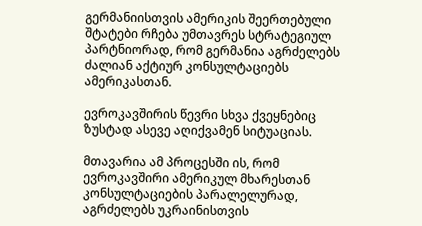გერმანიისთვის ამერიკის შეერთებული შტატები რჩება უმთავრეს სტრატეგიულ პარტნიორად, რომ გერმანია აგრძელებს ძალიან აქტიურ კონსულტაციებს ამერიკასთან.

ევროკავშირის წევრი სხვა ქვეყნებიც ზუსტად ასევე აღიქვამენ სიტუაციას.

მთავარია ამ პროცესში ის, რომ ევროკავშირი ამერიკულ მხარესთან კონსულტაციების პარალელურად, აგრძელებს უკრაინისთვის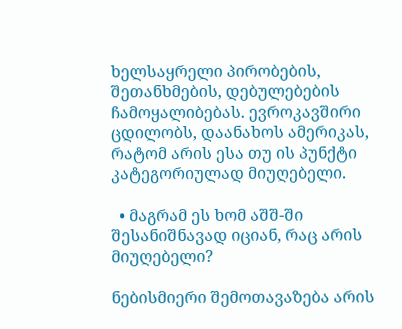ხელსაყრელი პირობების, შეთანხმების, დებულებების ჩამოყალიბებას. ევროკავშირი ცდილობს, დაანახოს ამერიკას, რატომ არის ესა თუ ის პუნქტი კატეგორიულად მიუღებელი.

  • მაგრამ ეს ხომ აშშ-ში შესანიშნავად იციან, რაც არის მიუღებელი?

ნებისმიერი შემოთავაზება არის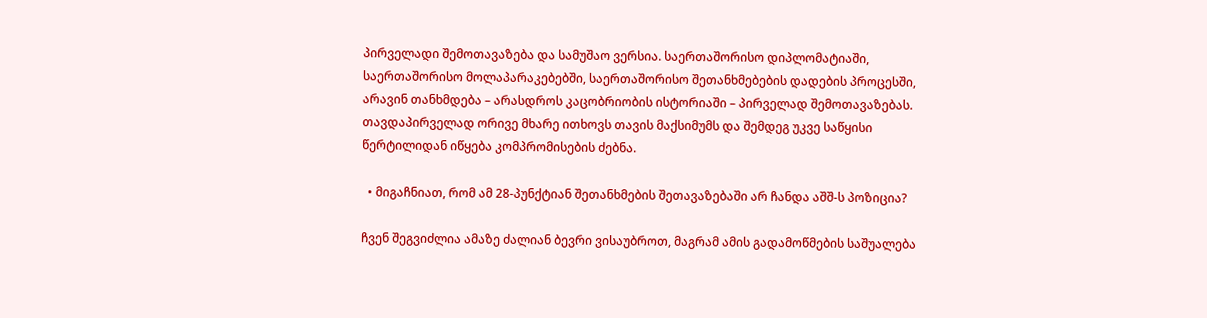პირველადი შემოთავაზება და სამუშაო ვერსია. საერთაშორისო დიპლომატიაში, საერთაშორისო მოლაპარაკებებში, საერთაშორისო შეთანხმებების დადების პროცესში, არავინ თანხმდება – არასდროს კაცობრიობის ისტორიაში – პირველად შემოთავაზებას. თავდაპირველად ორივე მხარე ითხოვს თავის მაქსიმუმს და შემდეგ უკვე საწყისი წერტილიდან იწყება კომპრომისების ძებნა.

  • მიგაჩნიათ, რომ ამ 28-პუნქტიან შეთანხმების შეთავაზებაში არ ჩანდა აშშ-ს პოზიცია?

ჩვენ შეგვიძლია ამაზე ძალიან ბევრი ვისაუბროთ, მაგრამ ამის გადამოწმების საშუალება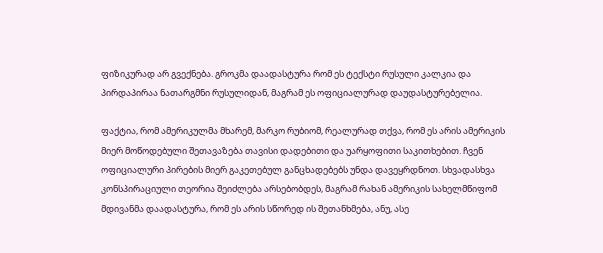ფიზიკურად არ გვექნება. გროკმა დაადასტურა რომ ეს ტექსტი რუსული კალკია და პირდაპირაა ნათარგმნი რუსულიდან, მაგრამ ეს ოფიციალურად დაუდასტურებელია.

ფაქტია, რომ ამერიკულმა მხარემ, მარკო რუბიომ, რეალურად თქვა, რომ ეს არის ამერიკის მიერ მოწოდებული შეთავაზება თავისი დადებითი და უარყოფითი საკითხებით. ჩვენ ოფიციალური პირების მიერ გაკეთებულ განცხადებებს უნდა დავეყრდნოთ. სხვადასხვა კონსპირაციული თეორია შეიძლება არსებობდეს, მაგრამ რახან ამერიკის სახელმწიფომ მდივანმა დაადასტურა, რომ ეს არის სწორედ ის შეთანხმება, ანუ, ასე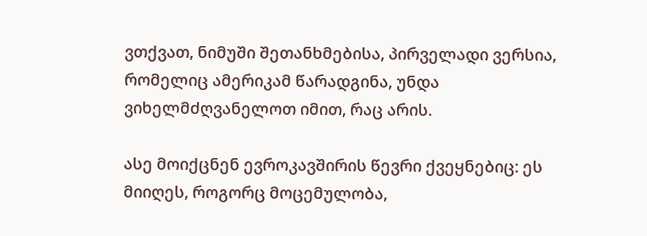ვთქვათ, ნიმუში შეთანხმებისა, პირველადი ვერსია, რომელიც ამერიკამ წარადგინა, უნდა ვიხელმძღვანელოთ იმით, რაც არის.

ასე მოიქცნენ ევროკავშირის წევრი ქვეყნებიც: ეს მიიღეს, როგორც მოცემულობა,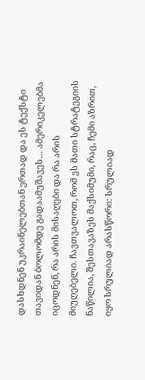დასხდნენ უკრაინელებთან ერთად და ეს ტექსტი თავიდან ბოლომდე გადაამუშავეს… ამერიკელებმა იცოდნენ, რა არის მისაღები და რა არის მიუღებელი. ჩავთვალოთ, რომ ეს მათი სტრატეგიის ნაწილია, შესთავაზეს მაქსიმუმი, რაც, ჩემი აზრით, იყო სრულიად არასწორი: სრულიად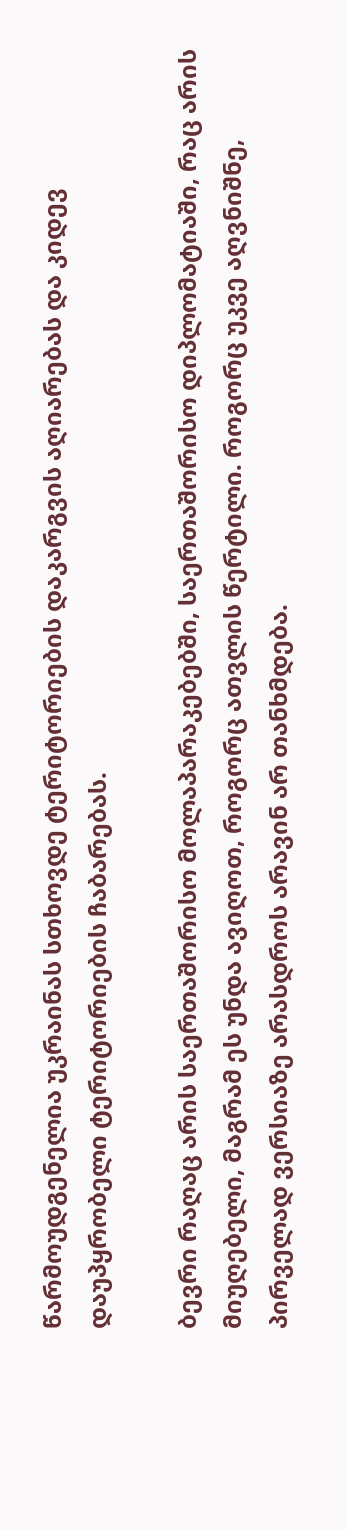წარმოუდგენელია უკრაინას სთხოვდე ტერიტორიების დაკარგვის აღიარებას და კიდევ დაუპყრობელი ტერიტორიების ჩაბარებას.

ბევრი რაღაც არის საერთაშორისო მოლაპარაკებებში, საერთაშორისო დიპლომატიაში, რაც არის მიუღებელი, მაგრამ ეს უნდა ავიღოთ, როგორც ათვლის წერტილი. როგორც უკვე აღვნიშნე, პირველად ვერსიაზე არასდროს არავინ არ თანხმდება.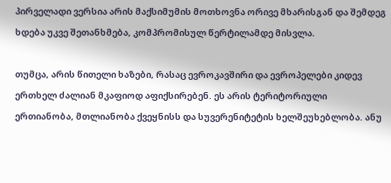პირველადი ვერსია არის მაქსიმუმის მოთხოვნა ორივე მხარისგან და შემდეგ ხდება უკვე შეთანხმება, კომპრომისულ წერტილამდე მისვლა.

თუმცა, არის წითელი ხაზები, რასაც ევროკავშირი და ევროპელები კიდევ ერთხელ ძალიან მკაფიოდ აფიქსირებენ. ეს არის ტერიტორიული ერთიანობა, მთლიანობა ქვეყნისს და სუვერენიტეტის ხელშეუხებლობა. ანუ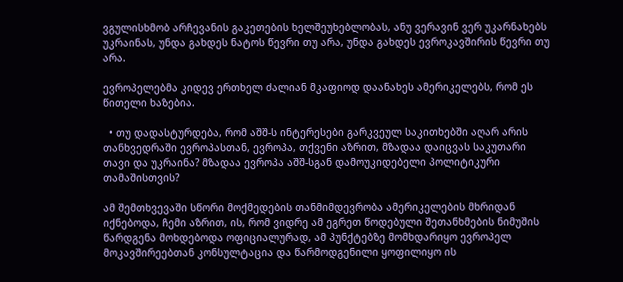ვგულისხმობ არჩევანის გაკეთების ხელშეუხებლობას, ანუ ვერავინ ვერ უკარნახებს უკრაინას, უნდა გახდეს ნატოს წევრი თუ არა, უნდა გახდეს ევროკავშირის წევრი თუ არა.

ევროპელებმა კიდევ ერთხელ ძალიან მკაფიოდ დაანახეს ამერიკელებს, რომ ეს წითელი ხაზებია.

  • თუ დადასტურდება, რომ აშშ-ს ინტერესები გარკვეულ საკითხებში აღარ არის თანხვედრაში ევროპასთან, ევროპა, თქვენი აზრით, მზადაა დაიცვას საკუთარი თავი და უკრაინა? მზადაა ევროპა აშშ-სგან დამოუკიდებელი პოლიტიკური თამაშისთვის?

ამ შემთხვევაში სწორი მოქმედების თანმიმდევრობა ამერიკელების მხრიდან იქნებოდა, ჩემი აზრით, ის, რომ ვიდრე ამ ეგრეთ წოდებული შეთანხმების ნიმუშის წარდგენა მოხდებოდა ოფიციალურად, ამ პუნქტებზე მომხდარიყო ევროპელ მოკავშირეებთან კონსულტაცია და წარმოდგენილი ყოფილიყო ის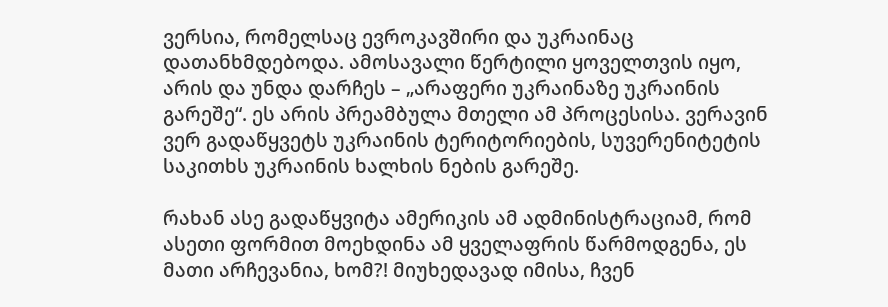ვერსია, რომელსაც ევროკავშირი და უკრაინაც დათანხმდებოდა. ამოსავალი წერტილი ყოველთვის იყო, არის და უნდა დარჩეს – „არაფერი უკრაინაზე უკრაინის გარეშე“. ეს არის პრეამბულა მთელი ამ პროცესისა. ვერავინ ვერ გადაწყვეტს უკრაინის ტერიტორიების, სუვერენიტეტის საკითხს უკრაინის ხალხის ნების გარეშე.

რახან ასე გადაწყვიტა ამერიკის ამ ადმინისტრაციამ, რომ ასეთი ფორმით მოეხდინა ამ ყველაფრის წარმოდგენა, ეს მათი არჩევანია, ხომ?! მიუხედავად იმისა, ჩვენ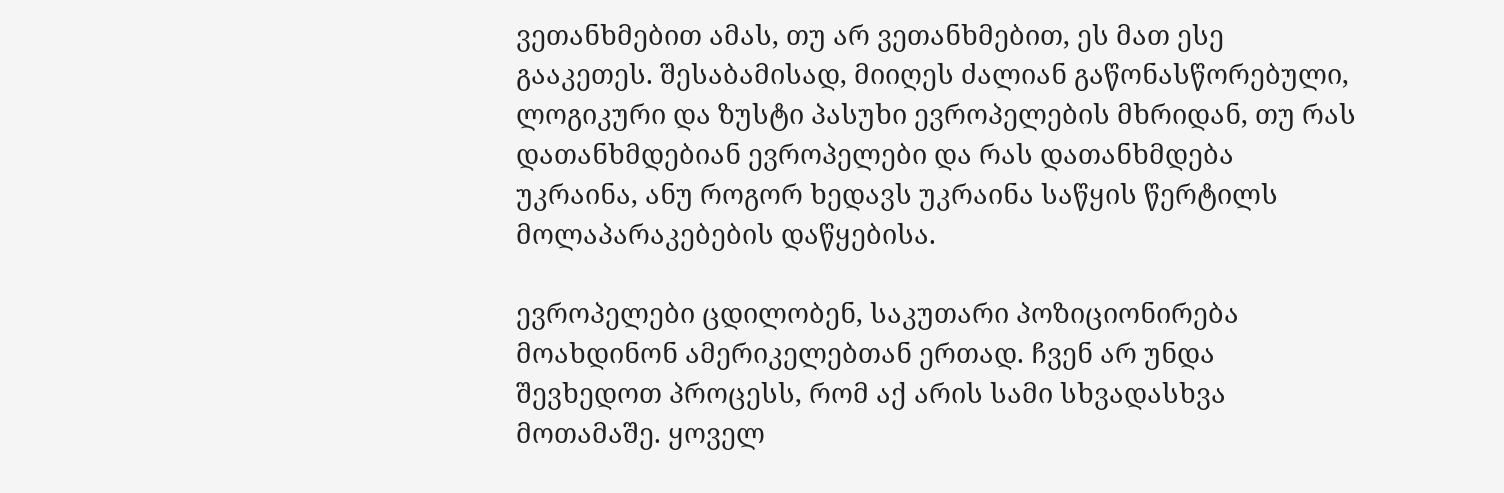ვეთანხმებით ამას, თუ არ ვეთანხმებით, ეს მათ ესე გააკეთეს. შესაბამისად, მიიღეს ძალიან გაწონასწორებული, ლოგიკური და ზუსტი პასუხი ევროპელების მხრიდან, თუ რას დათანხმდებიან ევროპელები და რას დათანხმდება უკრაინა, ანუ როგორ ხედავს უკრაინა საწყის წერტილს მოლაპარაკებების დაწყებისა.

ევროპელები ცდილობენ, საკუთარი პოზიციონირება მოახდინონ ამერიკელებთან ერთად. ჩვენ არ უნდა შევხედოთ პროცესს, რომ აქ არის სამი სხვადასხვა მოთამაშე. ყოველ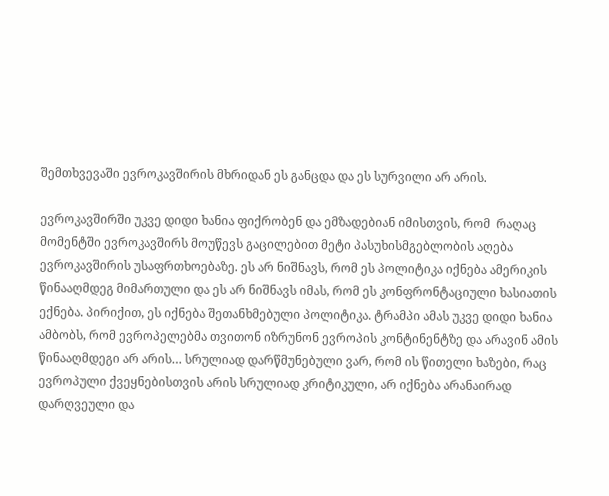შემთხვევაში ევროკავშირის მხრიდან ეს განცდა და ეს სურვილი არ არის.

ევროკავშირში უკვე დიდი ხანია ფიქრობენ და ემზადებიან იმისთვის, რომ  რაღაც მომენტში ევროკავშირს მოუწევს გაცილებით მეტი პასუხისმგებლობის აღება ევროკავშირის უსაფრთხოებაზე. ეს არ ნიშნავს, რომ ეს პოლიტიკა იქნება ამერიკის წინააღმდეგ მიმართული და ეს არ ნიშნავს იმას, რომ ეს კონფრონტაციული ხასიათის ექნება. პირიქით, ეს იქნება შეთანხმებული პოლიტიკა. ტრამპი ამას უკვე დიდი ხანია ამბობს, რომ ევროპელებმა თვითონ იზრუნონ ევროპის კონტინენტზე და არავინ ამის წინააღმდეგი არ არის… სრულიად დარწმუნებული ვარ, რომ ის წითელი ხაზები, რაც ევროპული ქვეყნებისთვის არის სრულიად კრიტიკული, არ იქნება არანაირად დარღვეული და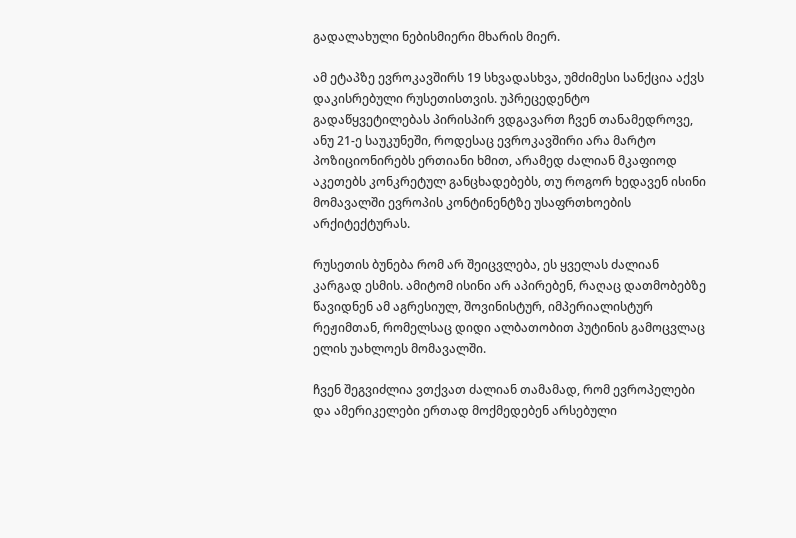გადალახული ნებისმიერი მხარის მიერ.

ამ ეტაპზე ევროკავშირს 19 სხვადასხვა, უმძიმესი სანქცია აქვს დაკისრებული რუსეთისთვის. უპრეცედენტო გადაწყვეტილებას პირისპირ ვდგავართ ჩვენ თანამედროვე, ანუ 21-ე საუკუნეში, როდესაც ევროკავშირი არა მარტო პოზიციონირებს ერთიანი ხმით, არამედ ძალიან მკაფიოდ აკეთებს კონკრეტულ განცხადებებს, თუ როგორ ხედავენ ისინი მომავალში ევროპის კონტინენტზე უსაფრთხოების არქიტექტურას.

რუსეთის ბუნება რომ არ შეიცვლება, ეს ყველას ძალიან კარგად ესმის. ამიტომ ისინი არ აპირებენ, რაღაც დათმობებზე წავიდნენ ამ აგრესიულ, შოვინისტურ, იმპერიალისტურ რეჟიმთან, რომელსაც დიდი ალბათობით პუტინის გამოცვლაც ელის უახლოეს მომავალში.

ჩვენ შეგვიძლია ვთქვათ ძალიან თამამად, რომ ევროპელები და ამერიკელები ერთად მოქმედებენ არსებული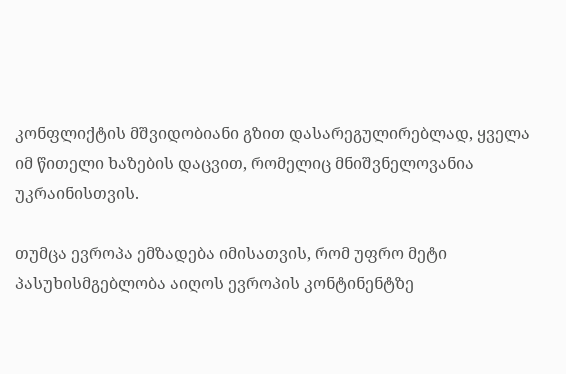კონფლიქტის მშვიდობიანი გზით დასარეგულირებლად, ყველა იმ წითელი ხაზების დაცვით, რომელიც მნიშვნელოვანია უკრაინისთვის.

თუმცა ევროპა ემზადება იმისათვის, რომ უფრო მეტი პასუხისმგებლობა აიღოს ევროპის კონტინენტზე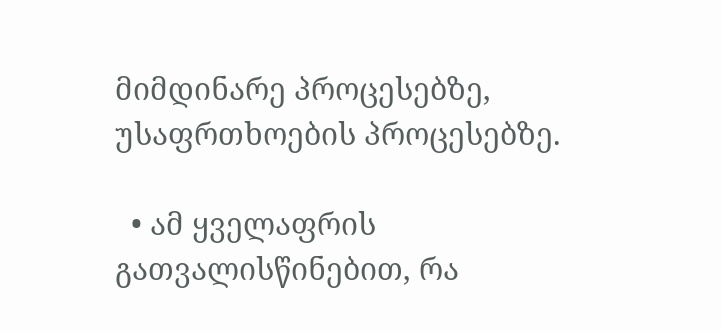მიმდინარე პროცესებზე, უსაფრთხოების პროცესებზე.

  • ამ ყველაფრის გათვალისწინებით, რა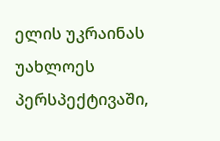ელის უკრაინას უახლოეს პერსპექტივაში,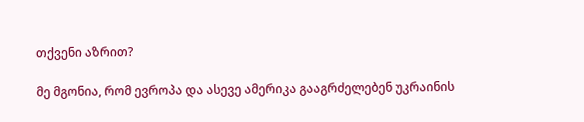თქვენი აზრით?

მე მგონია, რომ ევროპა და ასევე ამერიკა გააგრძელებენ უკრაინის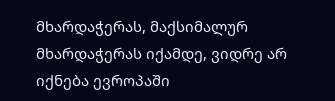მხარდაჭერას, მაქსიმალურ მხარდაჭერას იქამდე, ვიდრე არ იქნება ევროპაში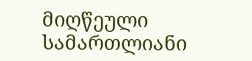მიღწეული სამართლიანი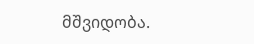მშვიდობა.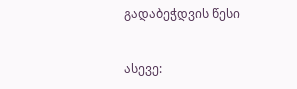გადაბეჭდვის წესი


ასევე: